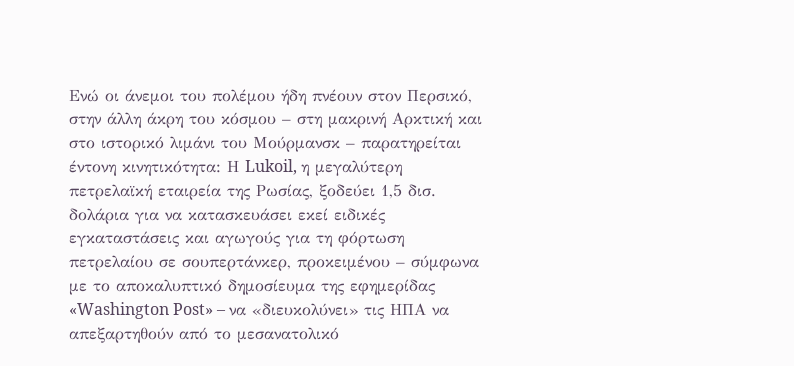Ενώ οι άνεμοι του πολέμου ήδη πνέουν στον Περσικό, στην άλλη άκρη του κόσμου – στη μακρινή Αρκτική και στο ιστορικό λιμάνι του Μούρμανσκ – παρατηρείται έντονη κινητικότητα: Η Lukoil, η μεγαλύτερη πετρελαϊκή εταιρεία της Ρωσίας, ξοδεύει 1,5 δισ. δολάρια για να κατασκευάσει εκεί ειδικές εγκαταστάσεις και αγωγούς για τη φόρτωση πετρελαίου σε σουπερτάνκερ, προκειμένου – σύμφωνα με το αποκαλυπτικό δημοσίευμα της εφημερίδας «Washington Post» – να «διευκολύνει» τις ΗΠΑ να απεξαρτηθούν από το μεσανατολικό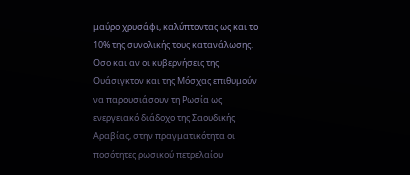μαύρο χρυσάφι, καλύπτοντας ως και το 10% της συνολικής τους κατανάλωσης.
Οσο και αν οι κυβερνήσεις της Ουάσιγκτον και της Μόσχας επιθυμούν να παρουσιάσουν τη Ρωσία ως ενεργειακό διάδοχο της Σαουδικής Αραβίας, στην πραγματικότητα οι ποσότητες ρωσικού πετρελαίου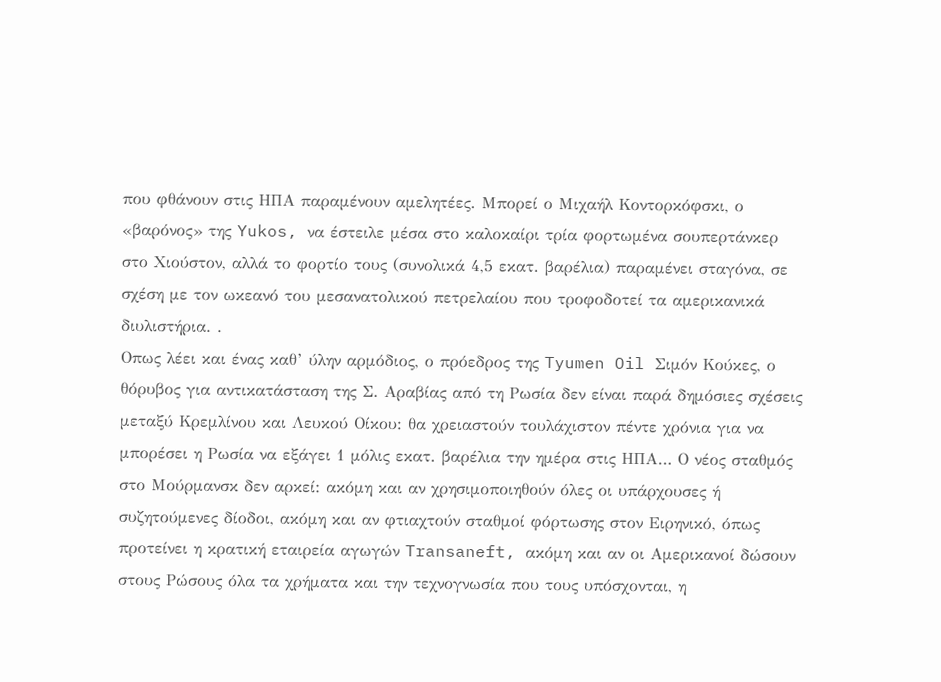που φθάνουν στις ΗΠΑ παραμένουν αμελητέες. Μπορεί ο Μιχαήλ Κοντορκόφσκι, ο «βαρόνος» της Yukos, να έστειλε μέσα στο καλοκαίρι τρία φορτωμένα σουπερτάνκερ στο Χιούστον, αλλά το φορτίο τους (συνολικά 4,5 εκατ. βαρέλια) παραμένει σταγόνα, σε σχέση με τον ωκεανό του μεσανατολικού πετρελαίου που τροφοδοτεί τα αμερικανικά διυλιστήρια. .
Οπως λέει και ένας καθ’ ύλην αρμόδιος, ο πρόεδρος της Tyumen Oil Σιμόν Κούκες, ο θόρυβος για αντικατάσταση της Σ. Αραβίας από τη Ρωσία δεν είναι παρά δημόσιες σχέσεις μεταξύ Κρεμλίνου και Λευκού Οίκου: θα χρειαστούν τουλάχιστον πέντε χρόνια για να μπορέσει η Ρωσία να εξάγει 1 μόλις εκατ. βαρέλια την ημέρα στις ΗΠΑ… Ο νέος σταθμός στο Μούρμανσκ δεν αρκεί: ακόμη και αν χρησιμοποιηθούν όλες οι υπάρχουσες ή συζητούμενες δίοδοι, ακόμη και αν φτιαχτούν σταθμοί φόρτωσης στον Ειρηνικό, όπως προτείνει η κρατική εταιρεία αγωγών Transaneft, ακόμη και αν οι Αμερικανοί δώσουν στους Ρώσους όλα τα χρήματα και την τεχνογνωσία που τους υπόσχονται, η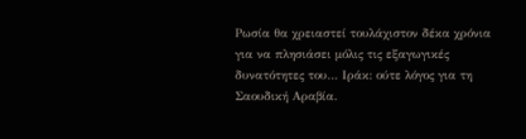Ρωσία θα χρειαστεί τουλάχιστον δέκα χρόνια για να πλησιάσει μόλις τις εξαγωγικές δυνατότητες του… Ιράκ: ούτε λόγος για τη Σαουδική Αραβία.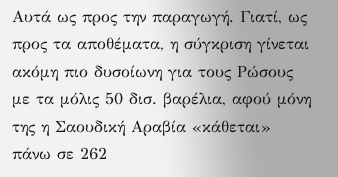Αυτά ως προς την παραγωγή. Γιατί, ως προς τα αποθέματα, η σύγκριση γίνεται ακόμη πιο δυσοίωνη για τους Ρώσους με τα μόλις 50 δισ. βαρέλια, αφού μόνη της η Σαουδική Αραβία «κάθεται» πάνω σε 262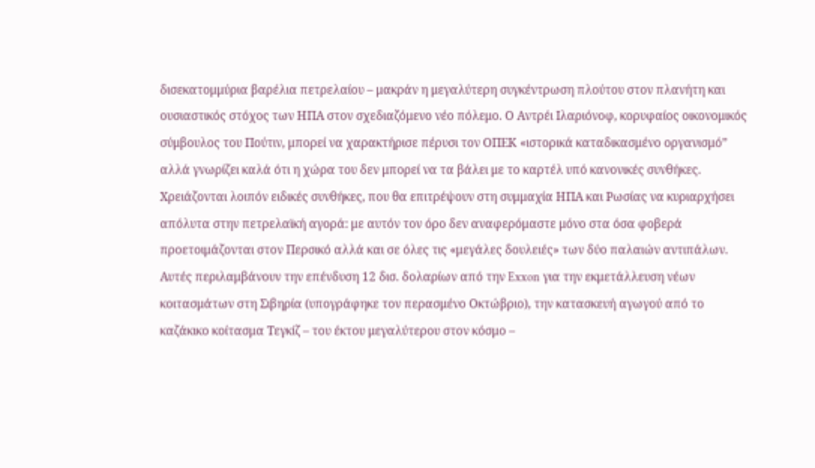δισεκατομμύρια βαρέλια πετρελαίου – μακράν η μεγαλύτερη συγκέντρωση πλούτου στον πλανήτη και ουσιαστικός στόχος των ΗΠΑ στον σχεδιαζόμενο νέο πόλεμο. Ο Αντρέι Ιλαριόνοφ, κορυφαίος οικονομικός σύμβουλος του Πούτιν, μπορεί να χαρακτήρισε πέρυσι τον ΟΠΕΚ «ιστορικά καταδικασμένο οργανισμό” αλλά γνωρίζει καλά ότι η χώρα του δεν μπορεί να τα βάλει με το καρτέλ υπό κανονικές συνθήκες. Χρειάζονται λοιπόν ειδικές συνθήκες, που θα επιτρέψουν στη συμμαχία ΗΠΑ και Ρωσίας να κυριαρχήσει απόλυτα στην πετρελαϊκή αγορά: με αυτόν τον όρο δεν αναφερόμαστε μόνο στα όσα φοβερά προετοιμάζονται στον Περσικό αλλά και σε όλες τις «μεγάλες δουλειές» των δύο παλαιών αντιπάλων. Αυτές περιλαμβάνουν την επένδυση 12 δισ. δολαρίων από την Exxon για την εκμετάλλευση νέων κοιτασμάτων στη Σιβηρία (υπογράφηκε τον περασμένο Οκτώβριο), την κατασκευή αγωγού από το καζάκικο κοίτασμα Τεγκίζ – του έκτου μεγαλύτερου στον κόσμο –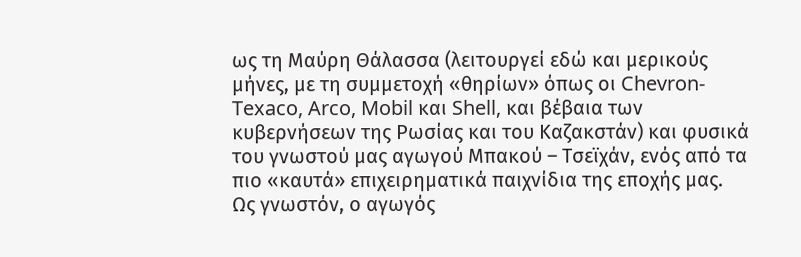ως τη Μαύρη Θάλασσα (λειτουργεί εδώ και μερικούς μήνες, με τη συμμετοχή «θηρίων» όπως οι Chevron-Texaco, Arco, Mobil και Shell, και βέβαια των κυβερνήσεων της Ρωσίας και του Καζακστάν) και φυσικά του γνωστού μας αγωγού Μπακού – Τσεϊχάν, ενός από τα πιο «καυτά» επιχειρηματικά παιχνίδια της εποχής μας.
Ως γνωστόν, ο αγωγός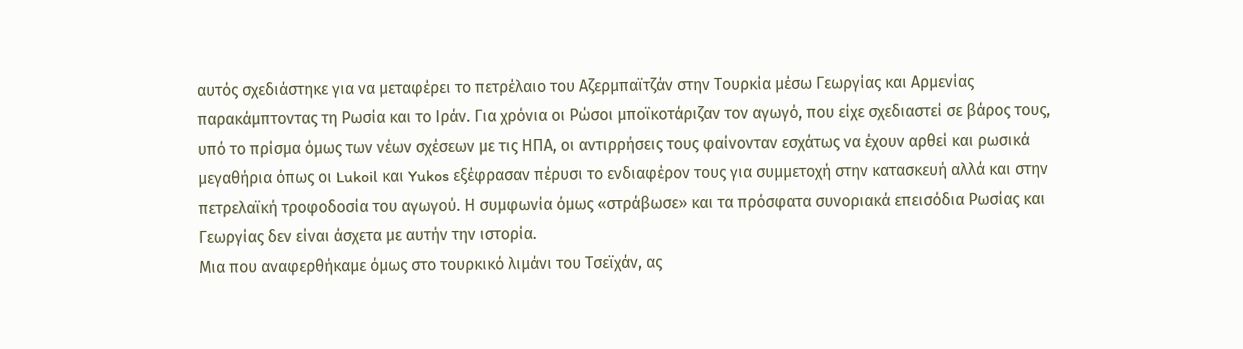αυτός σχεδιάστηκε για να μεταφέρει το πετρέλαιο του Αζερμπαϊτζάν στην Τουρκία μέσω Γεωργίας και Αρμενίας παρακάμπτοντας τη Ρωσία και το Ιράν. Για χρόνια οι Ρώσοι μποϊκοτάριζαν τον αγωγό, που είχε σχεδιαστεί σε βάρος τους, υπό το πρίσμα όμως των νέων σχέσεων με τις ΗΠΑ, οι αντιρρήσεις τους φαίνονταν εσχάτως να έχουν αρθεί και ρωσικά μεγαθήρια όπως οι Lukoil και Yukos εξέφρασαν πέρυσι το ενδιαφέρον τους για συμμετοχή στην κατασκευή αλλά και στην πετρελαϊκή τροφοδοσία του αγωγού. Η συμφωνία όμως «στράβωσε» και τα πρόσφατα συνοριακά επεισόδια Ρωσίας και Γεωργίας δεν είναι άσχετα με αυτήν την ιστορία.
Μια που αναφερθήκαμε όμως στο τουρκικό λιμάνι του Τσεϊχάν, ας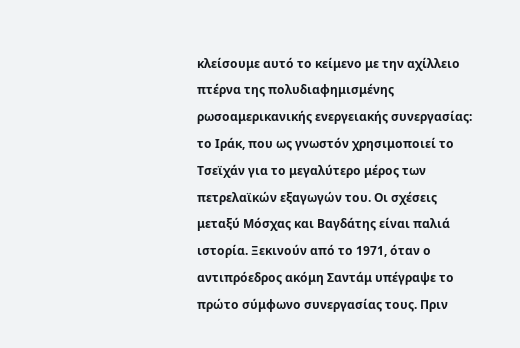κλείσουμε αυτό το κείμενο με την αχίλλειο πτέρνα της πολυδιαφημισμένης ρωσοαμερικανικής ενεργειακής συνεργασίας: το Ιράκ, που ως γνωστόν χρησιμοποιεί το Τσεϊχάν για το μεγαλύτερο μέρος των πετρελαϊκών εξαγωγών του. Οι σχέσεις μεταξύ Μόσχας και Βαγδάτης είναι παλιά ιστορία. Ξεκινούν από το 1971, όταν ο αντιπρόεδρος ακόμη Σαντάμ υπέγραψε το πρώτο σύμφωνο συνεργασίας τους. Πριν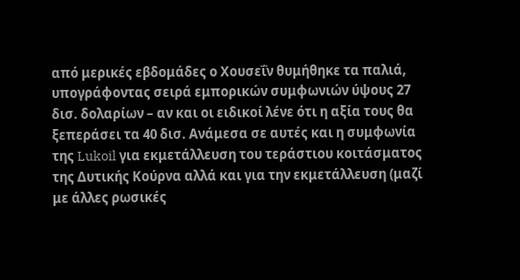από μερικές εβδομάδες ο Χουσεΐν θυμήθηκε τα παλιά, υπογράφοντας σειρά εμπορικών συμφωνιών ύψους 27 δισ. δολαρίων – αν και οι ειδικοί λένε ότι η αξία τους θα ξεπεράσει τα 40 δισ. Ανάμεσα σε αυτές και η συμφωνία της Lukoil για εκμετάλλευση του τεράστιου κοιτάσματος της Δυτικής Κούρνα αλλά και για την εκμετάλλευση (μαζί με άλλες ρωσικές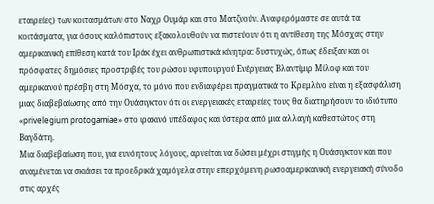εταιρείες) των κοιτασμάτων στο Ναχρ Ουμάρ και στο Ματζνούν. Αναφερόμαστε σε αυτά τα κοιτάσματα, για όσους καλόπιστους εξακολουθούν να πιστεύουν ότι η αντίθεση της Μόσχας στην αμερικανική επίθεση κατά του Ιράκ έχει ανθρωπιστικά κίνητρα: δυστυχώς, όπως έδειξαν και οι πρόσφατες δημόσιες προστριβές του ρώσου υφυπουργού Ενέργειας Βλαντίμιρ Μίλοφ και του αμερικανού πρέσβη στη Μόσχα, το μόνο που ενδιαφέρει πραγματικά το Κρεμλίνο είναι η εξασφάλιση μιας διαβεβαίωσης από την Ουάσιγκτον ότι οι ενεργειακές εταιρείες τους θα διατηρήσουν το ιδιότυπο «privelegium protogamiae» στο ιρακινό υπέδαφος και ύστερα από μια αλλαγή καθεστώτος στη Βαγδάτη.
Μια διαβεβαίωση που, για ευνόητους λόγους, αρνείται να δώσει μέχρι στιγμής η Ουάσιγκτον και που αναμένεται να σκιάσει τα προεδρικά χαμόγελα στην επερχόμενη ρωσοαμερικανική ενεργειακή σύνοδο στις αρχές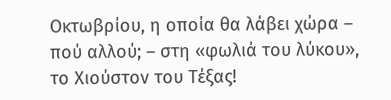Οκτωβρίου, η οποία θα λάβει χώρα – πού αλλού; – στη «φωλιά του λύκου», το Χιούστον του Τέξας!